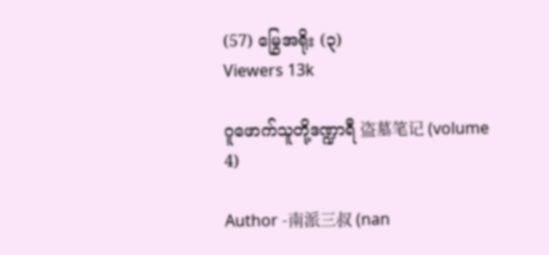(57) မြွေအရိုး (၃)
Viewers 13k

ဂူဖောက်သူတို့ဒဏ္ဍာရီ 盗墓笔记 (volume 4)

Author -南派三叔 (nan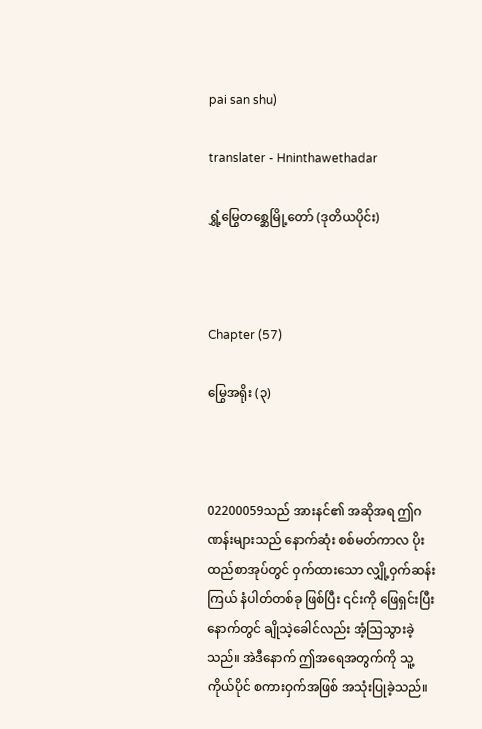pai san shu)

translater - Hninthawethadar

ရွှံ့မြွေတစ္ဆေမြို့တော် (ဒုတိယပိုင်း)



Chapter (57)

မြွေအရိုး (၃)



02200059သည် အားနင်၏ အဆိုအရ ဤဂဏန်းများသည် နောက်ဆုံး စစ်မတ်ကာလ ပိုးထည်စာအုပ်တွင် ဝှက်ထားသော လျှို့ဝှက်ဆန်းကြယ် နံပါတ်တစ်ခု ဖြစ်ပြီး ၎င်းကို ဖြေရှင်းပြီးနောက်တွင် ချိုသဲ့ခေါင်လည်း အံ့ဩသွားခဲ့သည်။ အဲဒီနောက် ဤအရေအတွက်ကို သူ့ကိုယ်ပိုင် စကားဝှက်အဖြစ် အသုံးပြုခဲ့သည်။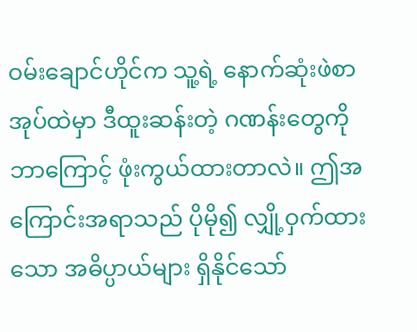ဝမ်းချောင်ဟိုင်က သူ့ရဲ့ နောက်ဆုံးဖဲစာအုပ်ထဲမှာ ဒီထူးဆန်းတဲ့ ဂဏန်းတွေကို ဘာကြောင့် ဖုံးကွယ်ထားတာလဲ။ ဤအကြောင်းအရာသည် ပိုမို၍ လျှို့ဝှက်ထားသော အဓိပ္ပာယ်များ ရှိနိုင်သော်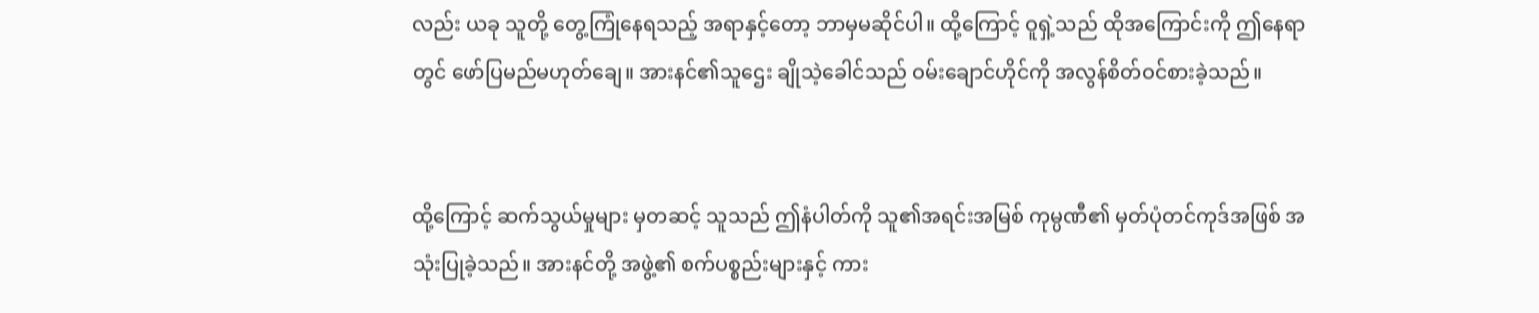လည်း ယခု သူတို့ တွေ့ကြုံနေရသည့် အရာနှင့်တော့ ဘာမှမဆိုင်ပါ။ ထို့ကြောင့် ဝူရှဲ့သည် ထိုအကြောင်းကို ဤနေရာတွင် ဖော်ပြမည်မဟုတ်ချေ။ အားနင်၏သူဌေး ချိုသဲ့ခေါင်သည် ဝမ်းချောင်ဟိုင်ကို အလွန်စိတ်ဝင်စားခဲ့သည်။


ထို့ကြောင့် ဆက်သွယ်မှုများ မှတဆင့် သူသည် ဤနံပါတ်ကို သူ၏အရင်းအမြစ် ကုမ္ပဏီ၏ မှတ်ပုံတင်ကုဒ်အဖြစ် အသုံးပြုခဲ့သည်။ အားနင်တို့ အဖွဲ့၏ စက်ပစ္စည်းများနှင့် ကား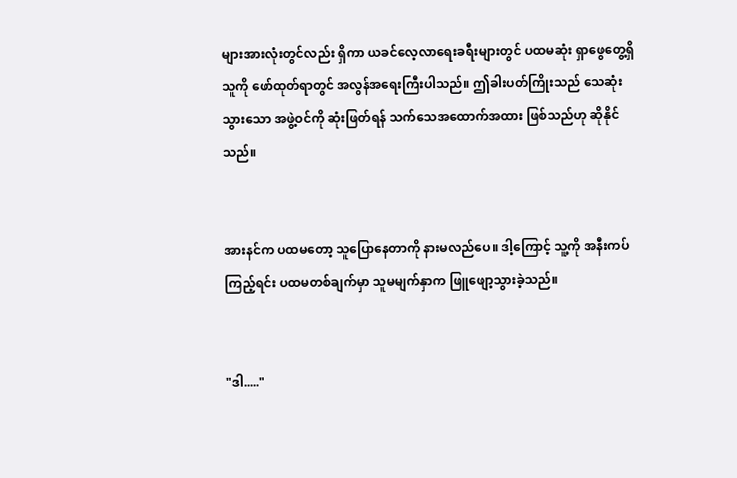များအားလုံးတွင်လည်း ရှိကာ ယခင်လေ့လာရေးခရီးများတွင် ပထမဆုံး ရှာဖွေတွေ့ရှိသူကို ဖော်ထုတ်ရာတွင် အလွန်အရေးကြီးပါသည်။ ဤခါးပတ်ကြိုးသည် သေဆုံးသွားသော အဖွဲ့ဝင်ကို ဆုံးဖြတ်ရန် သက်သေအထောက်အထား ဖြစ်သည်ဟု ဆိုနိုင်သည်။


အားနင်က ပထမတော့ သူပြောနေတာကို နားမလည်ပေ။ ဒါ့ကြောင့် သူ့ကို အနီးကပ်ကြည့်ရင်း ပထမတစ်ချက်မှာ သူမမျက်နှာက ဖြူဖျော့သွားခဲ့သည်။


"ဒါ....."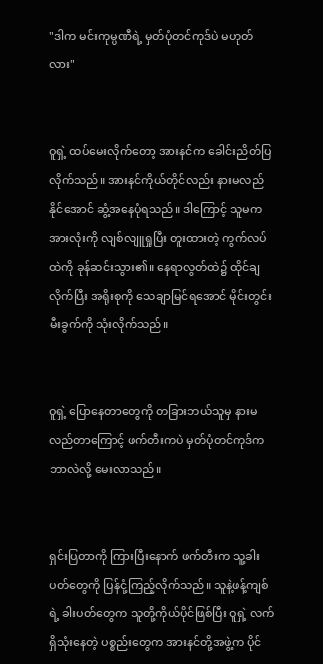"ဒါက မင်းကုမ္ပဏီရဲ့ မှတ်ပုံတင်ကုဒ်ပဲ မဟုတ်လား"


ဝူရှဲ့ ထပ်မေးလိုက်တော့ အားနင်က ခေါင်းညိတ်ပြလိုက်သည်။ အားနင်ကိုယ်တိုင်လည်း နားမလည်နိုင်အောင် ဆွံ့အနေပုံရသည်။ ဒါကြောင့် သူမက အားလုံးကို လျစ်လျူရှုပြီး တူးထားတဲ့ ကွက်လပ်ထဲကို ခုန်ဆင်းသွား၏။ နေရာလွတ်ထဲ၌ ထိုင်ချလိုက်ပြီး အရိုးစုကို သေချာမြင်ရအောင် မိုင်းတွင်းမီးခွက်ကို သုံးလိုက်သည်။


ဝူရှဲ့ ပြောနေတာတွေကို တခြားဘယ်သူမှ နားမလည်တာကြောင့် ဖက်တီးကပဲ မှတ်ပုံတင်ကုဒ်က ဘာလဲလို့ မေးလာသည်။


ရှင်းပြတာကို ကြားပြီးနောက် ဖက်တီးက သူ့ခါးပတ်တွေကို ပြန်ငုံ့ကြည့်လိုက်သည်။ သူနဲ့ဖန့်ကျစ်ရဲ့ ခါးပတ်တွေက သူတို့ကိုယ်ပိုင်ဖြစ်ပြီး ဝူရှဲ့ လက်ရှိသုံးနေတဲ့ ပစ္စည်းတွေက အားနင်တို့အဖွဲ့က ပိုင်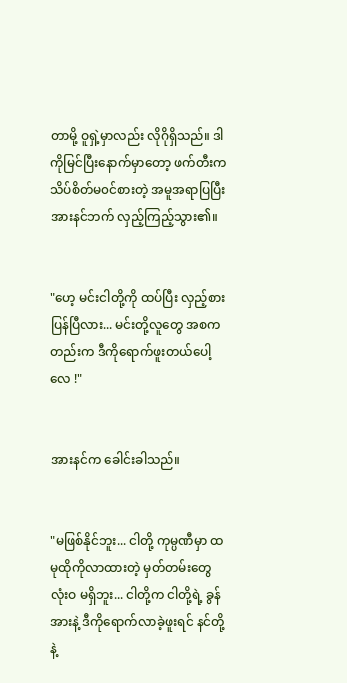တာမို့ ဝူရှဲ့မှာလည်း လိုဂိုရှိသည်။ ဒါကိုမြင်ပြီးနောက်မှာတော့ ဖက်တီးက သိပ်စိတ်မ၀င်စားတဲ့ အမူအရာပြပြီး အားနင်ဘက် လှည့်ကြည့်သွား၏။


"ဟေ့ မင်းငါတို့ကို ထပ်ပြီး လှည့်စားပြန်ပြီလား... မင်းတို့လူတွေ အစကတည်းက ဒီကိုရောက်ဖူးတယ်ပေါ့လေ !"


အားနင်က ခေါင်းခါသည်။


"မဖြစ်နိုင်ဘူး... ငါတို့ ကုမ္ပဏီမှာ ထမုထိုကိုလာထားတဲ့ မှတ်တမ်းတွေ လုံးဝ မရှိဘူး... ငါတို့က ငါတို့ရဲ့ ခွန်အားနဲ့ ဒီကိုရောက်လာခဲ့ဖူးရင် နင်တို့နဲ့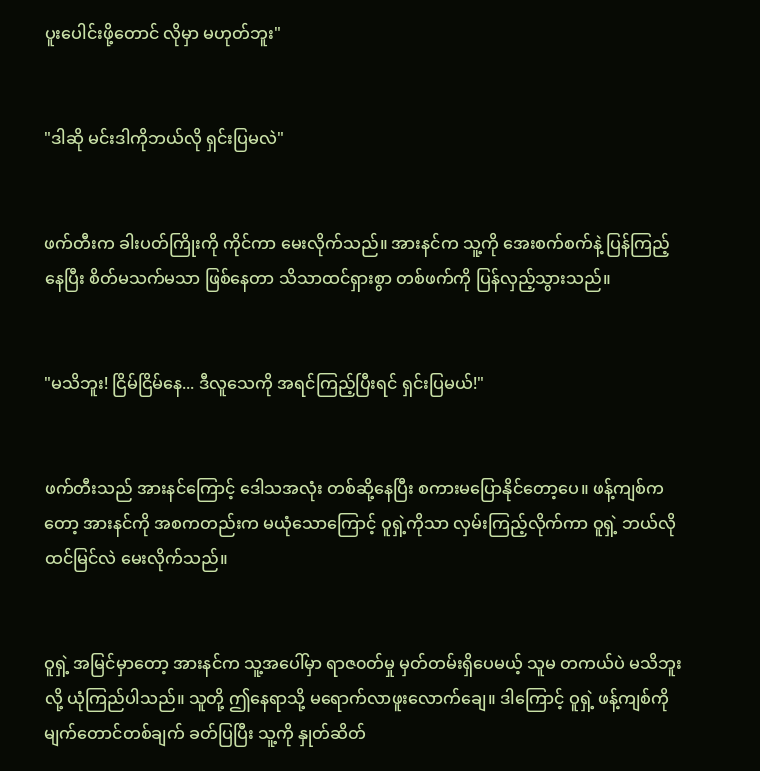ပူးပေါင်းဖို့တောင် လိုမှာ မဟုတ်ဘူး"


"ဒါဆို မင်းဒါကိုဘယ်လို ရှင်းပြမလဲ"


ဖက်တီးက ခါးပတ်ကြိုးကို ကိုင်ကာ မေးလိုက်သည်။ အားနင်က သူ့ကို အေးစက်စက်နဲ့ ပြန်ကြည့်နေပြီး စိတ်မသက်မသာ ဖြစ်နေတာ သိသာထင်ရှားစွာ တစ်ဖက်ကို ပြန်လှည့်သွားသည်။


"မသိဘူး! ငြိမ်ငြိမ်နေ... ဒီလူသေကို အရင်ကြည့်ပြီးရင် ရှင်းပြမယ်!"


ဖက်တီးသည် အားနင်ကြောင့် ဒေါသအလုံး တစ်ဆို့နေပြီး စကားမပြောနိုင်တော့ပေ။ ဖန့်ကျစ်ကတော့ အားနင်ကို အစကတည်းက မယုံသောကြောင့် ဝူရှဲ့ကိုသာ လှမ်းကြည့်လိုက်ကာ ဝူရှဲ့ ဘယ်လိုထင်မြင်လဲ မေးလိုက်သည်။


ဝူရှဲ့ အမြင်မှာတော့ အားနင်က သူ့အပေါ်မှာ ရာဇ၀တ်မှု မှတ်တမ်းရှိပေမယ့် သူမ တကယ်ပဲ မသိဘူးလို့ ယုံကြည်ပါသည်။ သူတို့ ဤနေရာသို့ မရောက်လာဖူးလောက်ချေ။ ဒါကြောင့် ဝူရှဲ့ ဖန့်ကျစ်ကို မျက်တောင်တစ်ချက် ခတ်ပြပြီး သူ့ကို နှုတ်ဆိတ်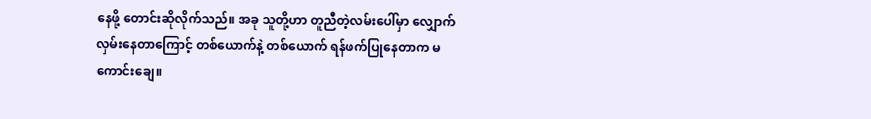နေဖို့ တောင်းဆိုလိုက်သည်။ အခု သူတို့ဟာ တူညီတဲ့လမ်းပေါ်မှာ လျှောက်လှမ်းနေတာကြောင့် တစ်ယောက်နဲ့ တစ်ယောက် ရန်ဖက်ပြုနေတာက မကောင်းချေ။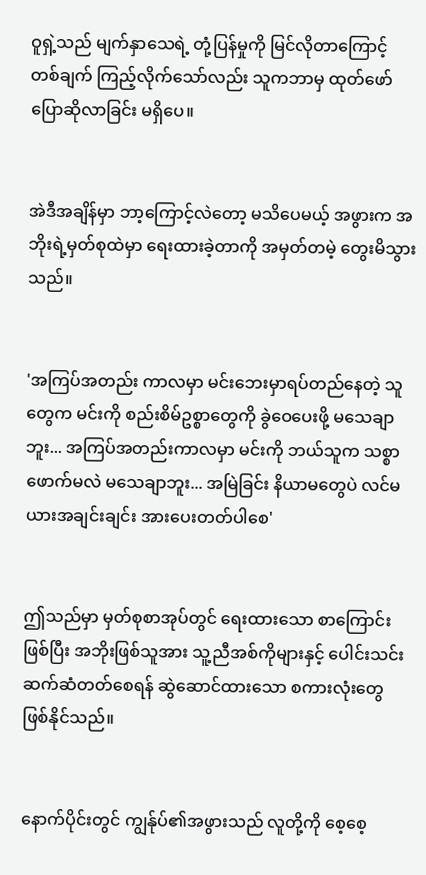ဝူရှဲ့သည် မျက်နှာသေရဲ့ တုံ့ပြန်မှုကို မြင်လိုတာကြောင့် တစ်ချက် ကြည့်လိုက်သော်လည်း သူကဘာမှ ထုတ်ဖော်ပြောဆိုလာခြင်း မရှိပေ။


အဲဒီအချိန်မှာ ဘာ့ကြောင့်လဲတော့ မသိပေမယ့် အဖွားက အဘိုးရဲ့မှတ်စုထဲမှာ ရေးထားခဲ့တာကို အမှတ်တမဲ့ တွေးမိသွားသည်။


'အကြပ်အတည်း ကာလမှာ မင်းဘေးမှာရပ်တည်နေတဲ့ သူတွေက မင်းကို စည်းစိမ်ဥစ္စာတွေကို ခွဲဝေပေးဖို့ မသေချာဘူး... အကြပ်အတည်းကာလမှာ မင်းကို ဘယ်သူက သစ္စာဖောက်မလဲ မသေချာဘူး... အမြဲခြင်း နိယာမတွေပဲ လင်မယားအချင်းချင်း အားပေးတတ်ပါစေ'


ဤသည်မှာ မှတ်စုစာအုပ်တွင် ရေးထားသော စာကြောင်းဖြစ်ပြီး အဘိုးဖြစ်သူအား သူ့ညီအစ်ကိုများနှင့် ပေါင်းသင်း ဆက်ဆံတတ်စေရန် ဆွဲဆောင်ထားသော စကားလုံးတွေ ဖြစ်နိုင်သည်။


နောက်ပိုင်းတွင် ကျွန်ုပ်၏အဖွားသည် လူတို့ကို စေ့စေ့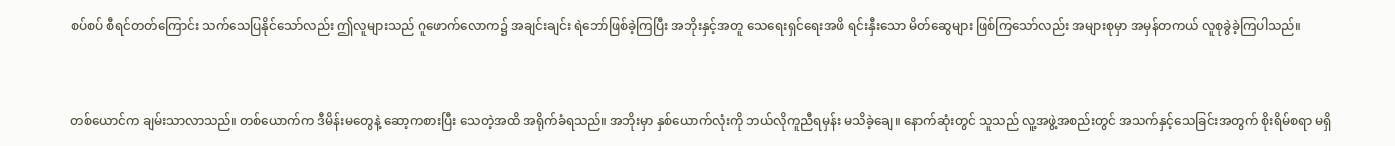စပ်စပ် စီရင်တတ်ကြောင်း သက်သေပြနိုင်သော်လည်း ဤလူများသည် ဂူဖောက်လောက၌ အချင်းချင်း ရဲဘော်ဖြစ်ခဲ့ကြပြီး အဘိုးနှင့်အတူ သေရေးရှင်ရေးအဖိ ရင်းနှီးသော မိတ်ဆွေများ ဖြစ်ကြသော်လည်း အများစုမှာ အမှန်တကယ် လူစုခွဲခဲ့ကြပါသည်။


တစ်ယောင်က ချမ်းသာလာသည်။ တစ်ယောက်က ဒီမိန်းမတွေနဲ့ ဆော့ကစားပြီး သေတဲ့အထိ အရိုက်ခံရသည်။ အဘိုးမှာ နှစ်ယောက်လုံးကို ဘယ်လိုကူညီရမှန်း မသိခဲ့ချေ။ နောက်ဆုံးတွင် သူသည် လူ့အဖွဲ့အစည်းတွင် အသက်နှင့်သေခြင်းအတွက် စိုးရိမ်စရာ မရှိ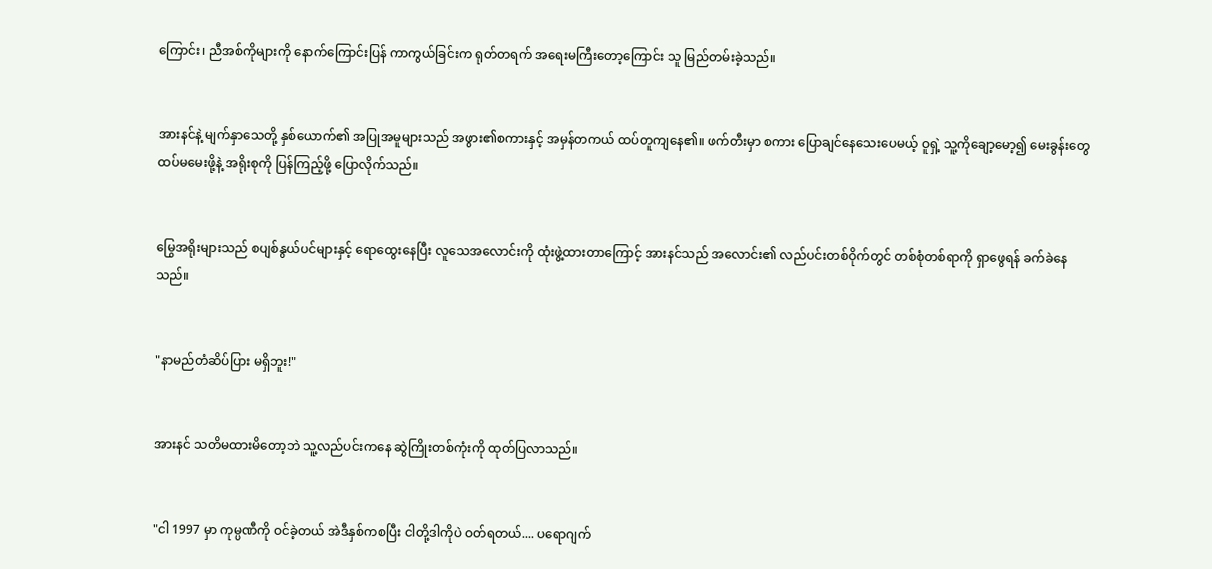ကြောင်း၊ ညီအစ်ကိုများကို နောက်ကြောင်းပြန် ကာကွယ်ခြင်းက ရုတ်တရက် အရေးမကြီးတော့ကြောင်း သူ မြည်တမ်းခဲ့သည်။


အားနင်နဲ့ မျက်နှာသေတို့ နှစ်ယောက်၏ အပြုအမူများသည် အဖွား၏စကားနှင့် အမှန်တကယ် ထပ်တူကျနေ၏။ ဖက်တီးမှာ စကား ပြောချင်နေသေးပေမယ့် ဝူရှဲ့ သူ့ကိုချော့မော့၍ မေးခွန်းတွေ ထပ်မမေးဖို့နဲ့ အရိုးစုကို ပြန်ကြည့်ဖို့ ပြောလိုက်သည်။


မြွေအရိုးများသည် စပျစ်နွယ်ပင်များနှင့် ရောထွေးနေပြီး လူသေအလောင်းကို ထုံးဖွဲ့ထားတာကြောင့် အားနင်သည် အလောင်း၏ လည်ပင်းတစ်ဝိုက်တွင် တစ်စုံတစ်ရာကို ရှာဖွေရန် ခက်ခဲနေသည်။


"နာမည်တံဆိပ်ပြား မရှိဘူး!"


အားနင် သတိမထားမိတော့ဘဲ သူ့လည်ပင်းကနေ ဆွဲကြိုးတစ်ကုံးကို ထုတ်ပြလာသည်။


"ငါ 1997 မှာ ကုမ္ပဏီကို ဝင်ခဲ့တယ် အဲဒီနှစ်ကစပြီး ငါတို့ဒါကိုပဲ ဝတ်ရတယ်.... ပရောဂျက်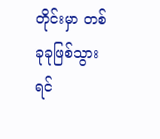တိုင်းမှာ တစ်ခုခုဖြစ်သွားရင်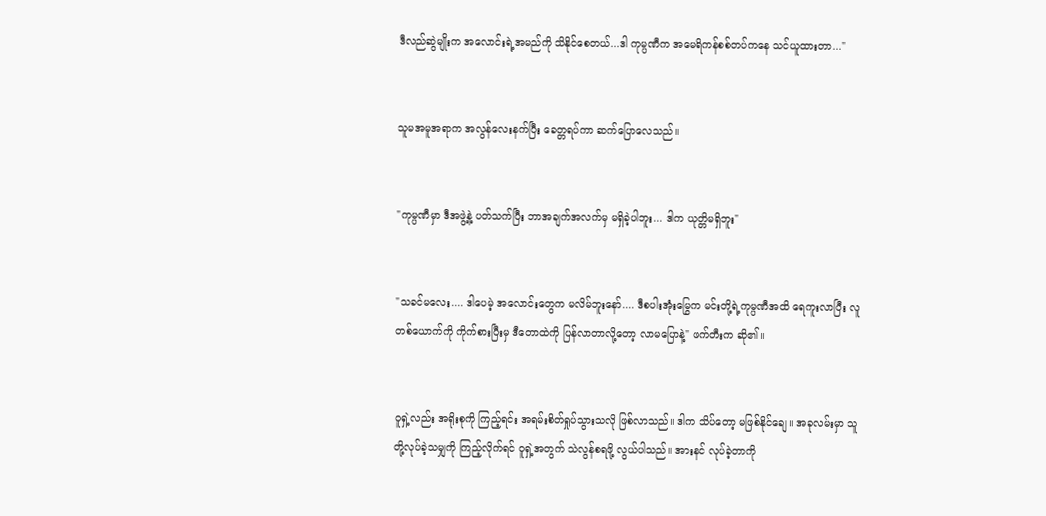ဒီလည်ဆွဲမျိုးက အလောင်းရဲ့အမည်ကို သိနိုင်စေတယ်...ဒါ ကုမ္ပဏီက အမေရိကန်စစ်တပ်ကနေ သင်ယူထားတာ..."


သူမအမူအရာက အလွန်လေးနက်ပြီး ခေတ္တရပ်ကာ ဆက်ပြောလေသည်။


"ကုမ္ပဏီမှာ ဒီအဖွဲ့နဲ့ ပတ်သက်ပြီး ဘာအချက်အလက်မှ မရှိခဲ့ပါဘူး... ဒါက ယုတ္တိမရှိဘူး"


"သခင်မလေး.... ဒါပေမဲ့ အလောင်းတွေက မလိမ်ဘူးနော်.... ဒီစပါးအုံးမြွေက မင်းတို့ရဲ့ကုမ္ပဏီအထိ ရေကူးလာပြီး လူတစ်ယောက်ကို ကိုက်စားပြီးမှ ဒီတောထဲကို ပြန်လာတာလို့တော့ လာမပြောနဲ့" ဖက်တီးက ဆို၏။


ဝူရှဲ့လည်း အရိုးစုကို ကြည့်ရင်း အရမ်းစိတ်ရှုပ်သွားသလို ဖြစ်လာသည်။ ဒါက သိပ်တော့ မဖြစ်နိုင်ချေ။ အခုလမ်းမှာ သူတို့လုပ်ခဲ့သမျှကို ကြည့်လိုက်ရင် ဝူရှဲ့အတွက် သဲလွန်စရဖို့ လွယ်ပါသည်။ အားနင် လုပ်ခဲ့တာကို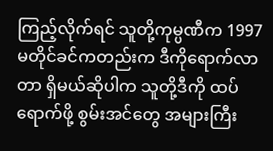ကြည့်လိုက်ရင် သူတို့ကုမ္ပဏီက 1997 မတိုင်ခင်ကတည်းက ဒီကိုရောက်လာတာ ရှိမယ်ဆိုပါက သူတို့ဒီကို ထပ်ရောက်ဖို့ စွမ်းအင်တွေ အများကြီး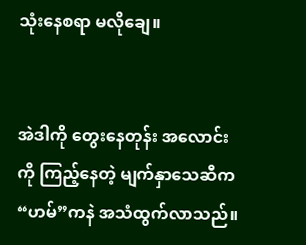သုံးနေစရာ မလိုချေ။


အဲဒါကို တွေးနေတုန်း အလောင်းကို ကြည့်နေတဲ့ မျက်နှာသေဆီက “ဟမ်”ကနဲ အသံထွက်လာသည်။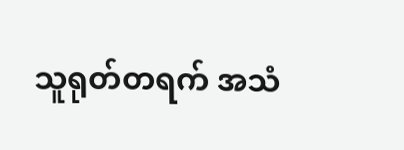သူရုတ်တရက် အသံ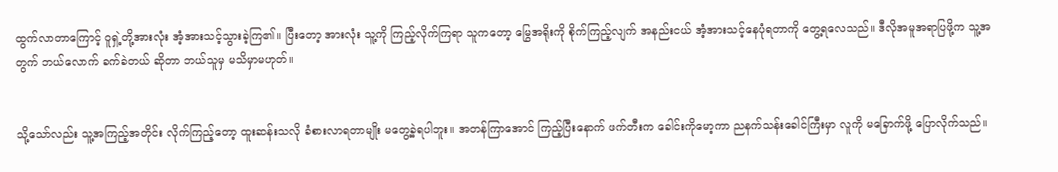ထွက်လာတာကြောင့် ဝူရှဲ့တို့အားလုံး အံ့အားသင့်သွားခဲ့ကြ၏။ ပြီးတော့ အားလုံး သူ့ကို ကြည့်လိုက်ကြရာ သူကတော့ မြွေအရိုးကို စိုက်ကြည့်လျက် အနည်းငယ် အံ့အားသင့်နေပုံရတာကို တွေ့ရလေသည်။ ဒီလိုအမူအရာပြဖို့က သူ့အတွက် ဘယ်လောက် ခက်ခဲတယ် ဆိုတာ ဘယ်သူမှ မသိမှာမဟုတ်။


သို့သော်လည်း သူ့အကြည့်အတိုင်း လိုက်ကြည့်တော့ ထူးဆန်းသလို ခံစားလာရတာမျိုး မတွေ့ခဲ့ရပါဘူး။ အတန်ကြာအောင် ကြည့်ပြီးနောက် ဖက်တီးက ခေါင်းကိုမော့ကာ ညနက်သန်းခေါင်ကြီးမှာ လူကို မခြောက်ဖို့ ပြောလိုက်သည်။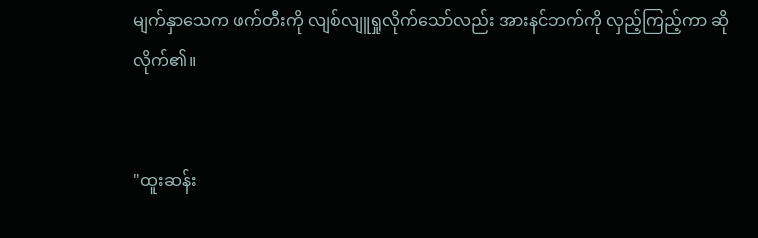မျက်နှာသေက ဖက်တီးကို လျစ်လျူရှုလိုက်သော်လည်း အားနင်ဘက်ကို လှည့်ကြည့်ကာ ဆိုလိုက်၏။


"ထူးဆန်း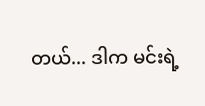တယ်... ဒါက မင်းရဲ့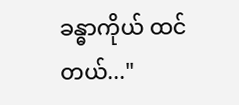ခန္ဓာကိုယ် ထင်တယ်..."